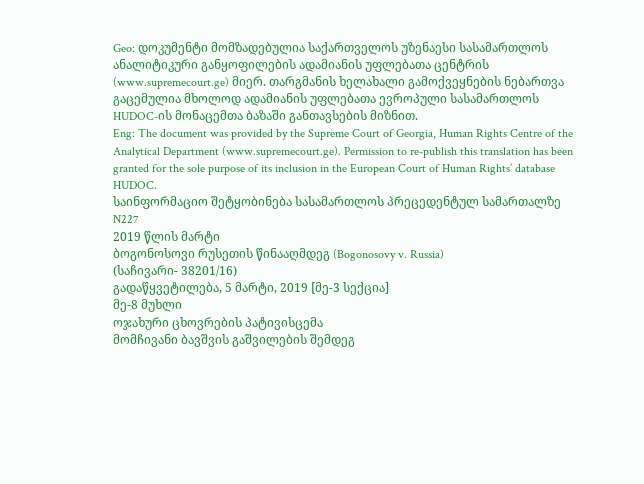Geo: დოკუმენტი მომზადებულია საქართველოს უზენაესი სასამართლოს ანალიტიკური განყოფილების ადამიანის უფლებათა ცენტრის (www.supremecourt.ge) მიერ. თარგმანის ხელახალი გამოქვეყნების ნებართვა გაცემულია მხოლოდ ადამიანის უფლებათა ევროპული სასამართლოს HUDOC-ის მონაცემთა ბაზაში განთავსების მიზნით.
Eng: The document was provided by the Supreme Court of Georgia, Human Rights Centre of the Analytical Department (www.supremecourt.ge). Permission to re-publish this translation has been granted for the sole purpose of its inclusion in the European Court of Human Rights’ database HUDOC.
საინფორმაციო შეტყობინება სასამართლოს პრეცედენტულ სამართალზე N227
2019 წლის მარტი
ბოგონოსოვი რუსეთის წინააღმდეგ (Bogonosovy v. Russia)
(საჩივარი- 38201/16)
გადაწყვეტილება, 5 მარტი, 2019 [მე-3 სექცია]
მე-8 მუხლი
ოჯახური ცხოვრების პატივისცემა
მომჩივანი ბავშვის გაშვილების შემდეგ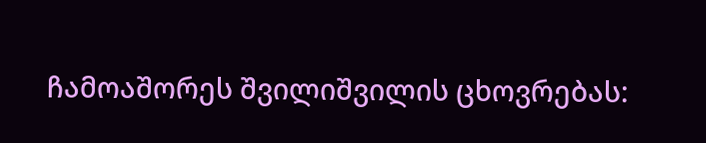ჩამოაშორეს შვილიშვილის ცხოვრებას: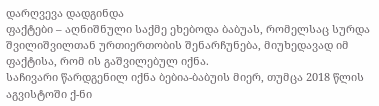დარღვევა დადგინდა
ფაქტები – აღნიშნული საქმე ეხებოდა ბაბუას, რომელსაც სურდა შვილიშვილთან ურთიერთობის შენარჩუნება, მიუხედავად იმ ფაქტისა, რომ ის გაშვილებულ იქნა.
საჩივარი წარდგენილ იქნა ბებია-ბაბუის მიერ, თუმცა 2018 წლის აგვისტოში ქ-ნი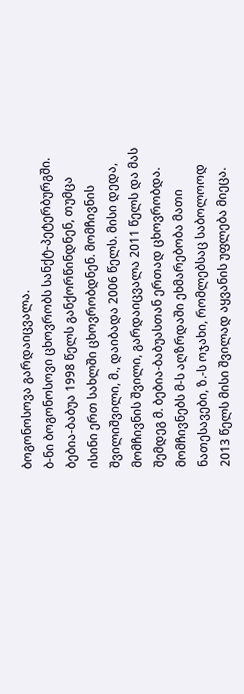ბოგონოსოვა გარდაიცვალა.
ბ-ნი ბოგონოსოვი ცხოვრობს სანქტ-პეტერბურგში. ბებია-ბაბუა 1998 წელს განქორწინდნენ, თუმცა ისინი ერთ სახლში ცხოვრობდნენ. მომჩივნის შვილიშვილი, მ., დაიბადა 2006 წელს. მისი დედა, მომჩივნის შვილი, გარდაიცვალა 2011 წელს და მას შემდეგ მ. ბებია-ბაბუასთან ერთად ცხოვრობდა. მომჩივნებს მ-ს აღზრდაში ეხმარებობა მათი ნათესავები, ზ.-ს ოჯახი, რომლებსაც საბოლოოდ 2013 წელს მისი შვილად აყვანის უფლება მიეცა.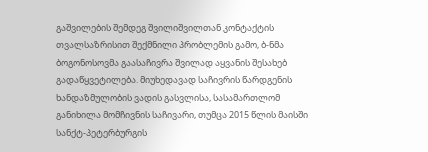გაშვილების შემდეგ შვილიშვილთან კონტაქტის თვალსაზრისით შექმნილი პრობლემის გამო, ბ-ნმა ბოგონოსოვმა გაასაჩივრა შვილად აყვანის შესახებ გადაწყვეტილება. მიუხედავად საჩივრის წარდგენის ხანდაზმულობის ვადის გასვლისა, სასამართლომ განიხილა მომჩივნის საჩივარი, თუმცა 2015 წლის მაისში სანქტ-პეტერბურგის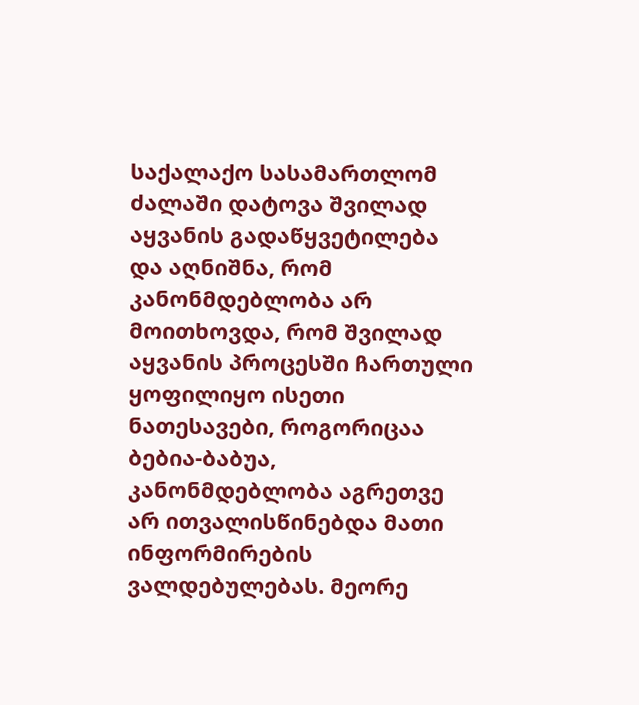საქალაქო სასამართლომ ძალაში დატოვა შვილად აყვანის გადაწყვეტილება და აღნიშნა, რომ კანონმდებლობა არ მოითხოვდა, რომ შვილად აყვანის პროცესში ჩართული ყოფილიყო ისეთი ნათესავები, როგორიცაა ბებია-ბაბუა, კანონმდებლობა აგრეთვე არ ითვალისწინებდა მათი ინფორმირების ვალდებულებას. მეორე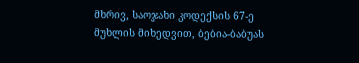მხრივ, საოჯახი კოდექსის 67-ე მუხლის მიხედვით, ბებია-ბაბუას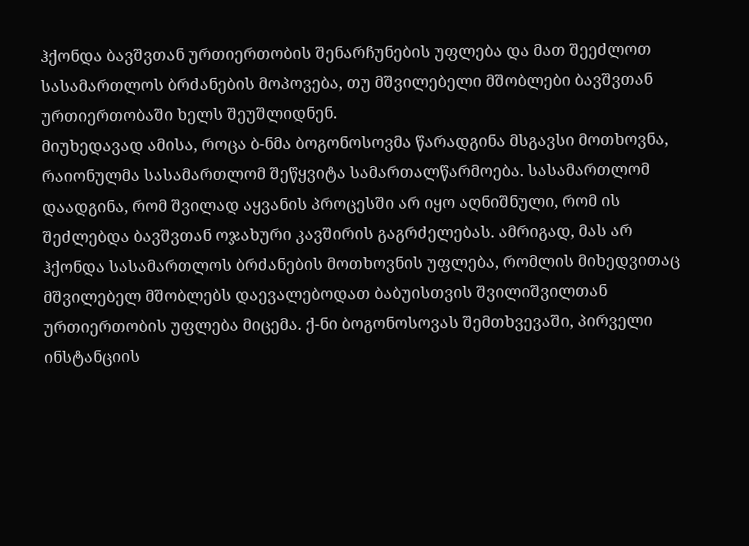ჰქონდა ბავშვთან ურთიერთობის შენარჩუნების უფლება და მათ შეეძლოთ სასამართლოს ბრძანების მოპოვება, თუ მშვილებელი მშობლები ბავშვთან ურთიერთობაში ხელს შეუშლიდნენ.
მიუხედავად ამისა, როცა ბ-ნმა ბოგონოსოვმა წარადგინა მსგავსი მოთხოვნა, რაიონულმა სასამართლომ შეწყვიტა სამართალწარმოება. სასამართლომ დაადგინა, რომ შვილად აყვანის პროცესში არ იყო აღნიშნული, რომ ის შეძლებდა ბავშვთან ოჯახური კავშირის გაგრძელებას. ამრიგად, მას არ ჰქონდა სასამართლოს ბრძანების მოთხოვნის უფლება, რომლის მიხედვითაც მშვილებელ მშობლებს დაევალებოდათ ბაბუისთვის შვილიშვილთან ურთიერთობის უფლება მიცემა. ქ-ნი ბოგონოსოვას შემთხვევაში, პირველი ინსტანციის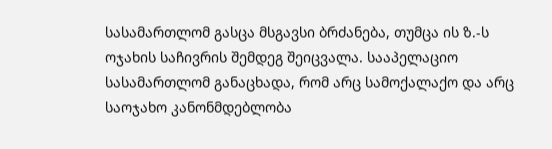სასამართლომ გასცა მსგავსი ბრძანება, თუმცა ის ზ.-ს ოჯახის საჩივრის შემდეგ შეიცვალა. სააპელაციო სასამართლომ განაცხადა, რომ არც სამოქალაქო და არც საოჯახო კანონმდებლობა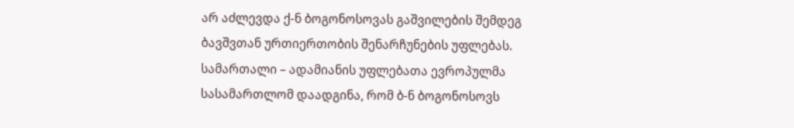არ აძლევდა ქ-ნ ბოგონოსოვას გაშვილების შემდეგ ბავშვთან ურთიერთობის შენარჩუნების უფლებას.
სამართალი – ადამიანის უფლებათა ევროპულმა სასამართლომ დაადგინა, რომ ბ-ნ ბოგონოსოვს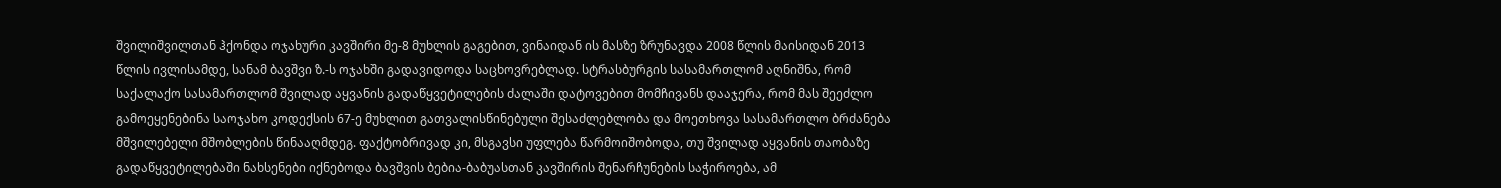შვილიშვილთან ჰქონდა ოჯახური კავშირი მე-8 მუხლის გაგებით, ვინაიდან ის მასზე ზრუნავდა 2008 წლის მაისიდან 2013 წლის ივლისამდე, სანამ ბავშვი ზ.-ს ოჯახში გადავიდოდა საცხოვრებლად. სტრასბურგის სასამართლომ აღნიშნა, რომ საქალაქო სასამართლომ შვილად აყვანის გადაწყვეტილების ძალაში დატოვებით მომჩივანს დააჯერა, რომ მას შეეძლო გამოეყენებინა საოჯახო კოდექსის 67-ე მუხლით გათვალისწინებული შესაძლებლობა და მოეთხოვა სასამართლო ბრძანება მშვილებელი მშობლების წინააღმდეგ. ფაქტობრივად კი, მსგავსი უფლება წარმოიშობოდა, თუ შვილად აყვანის თაობაზე გადაწყვეტილებაში ნახსენები იქნებოდა ბავშვის ბებია-ბაბუასთან კავშირის შენარჩუნების საჭიროება, ამ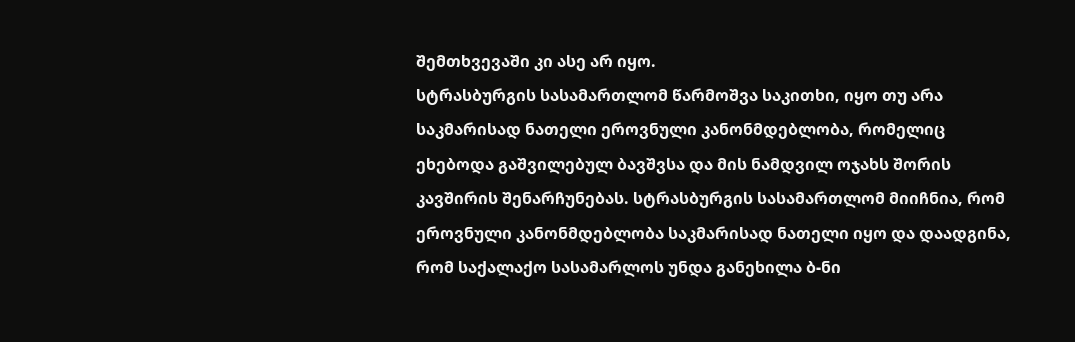შემთხვევაში კი ასე არ იყო.
სტრასბურგის სასამართლომ წარმოშვა საკითხი, იყო თუ არა საკმარისად ნათელი ეროვნული კანონმდებლობა, რომელიც ეხებოდა გაშვილებულ ბავშვსა და მის ნამდვილ ოჯახს შორის კავშირის შენარჩუნებას. სტრასბურგის სასამართლომ მიიჩნია, რომ ეროვნული კანონმდებლობა საკმარისად ნათელი იყო და დაადგინა, რომ საქალაქო სასამარლოს უნდა განეხილა ბ-ნი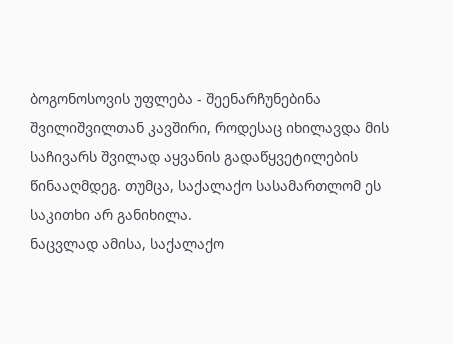ბოგონოსოვის უფლება - შეენარჩუნებინა შვილიშვილთან კავშირი, როდესაც იხილავდა მის საჩივარს შვილად აყვანის გადაწყვეტილების წინააღმდეგ. თუმცა, საქალაქო სასამართლომ ეს საკითხი არ განიხილა.
ნაცვლად ამისა, საქალაქო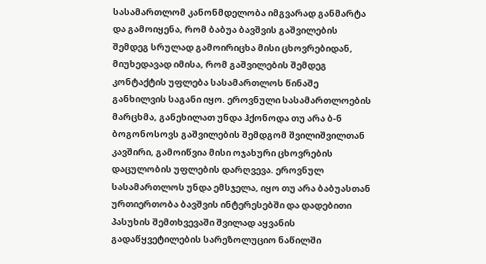სასამართლომ კანონმდელობა იმგვარად განმარტა და გამოიყენა, რომ ბაბუა ბავშვის გაშვილების შემდეგ სრულად გამოირიცხა მისი ცხოვრებიდან, მიუხედავად იმისა, რომ გაშვილების შემდეგ კონტაქტის უფლება სასამართლოს წინაშე განხილვის საგანი იყო. ეროვნული სასამართლოების მარცხმა, განეხილათ უნდა ჰქონოდა თუ არა ბ-ნ ბოგონოსოვს გაშვილების შემდგომ შვილიშვილთან კავშირი, გამოიწვია მისი ოჯახური ცხოვრების დაცულობის უფლების დარღვევა. ეროვნულ სასამართლოს უნდა ემსჯელა, იყო თუ არა ბაბუასთან ურთიერთობა ბავშვის ინტერესებში და დადებითი პასუხის შემთხვევაში შვილად აყვანის გადაწყვეტილების სარეზოლუციო ნაწილში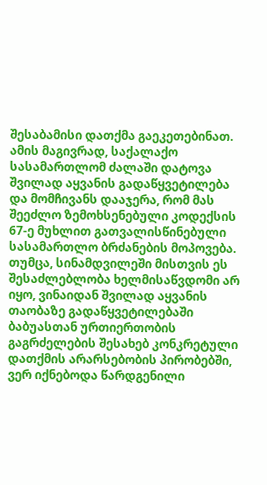შესაბამისი დათქმა გაეკეთებინათ. ამის მაგივრად, საქალაქო სასამართლომ ძალაში დატოვა შვილად აყვანის გადაწყვეტილება და მომჩივანს დააჯერა, რომ მას შეეძლო ზემოხსენებული კოდექსის 67-ე მუხლით გათვალისწინებული სასამართლო ბრძანების მოპოვება. თუმცა, სინამდვილეში მისთვის ეს შესაძლებლობა ხელმისაწვდომი არ იყო, ვინაიდან შვილად აყვანის თაობაზე გადაწყვეტილებაში ბაბუასთან ურთიერთობის გაგრძელების შესახებ კონკრეტული დათქმის არარსებობის პირობებში, ვერ იქნებოდა წარდგენილი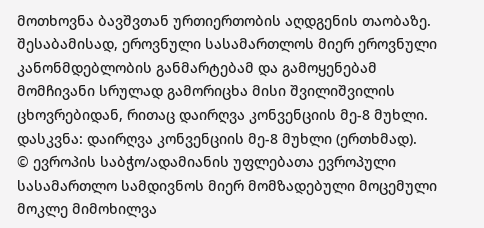მოთხოვნა ბავშვთან ურთიერთობის აღდგენის თაობაზე.
შესაბამისად, ეროვნული სასამართლოს მიერ ეროვნული კანონმდებლობის განმარტებამ და გამოყენებამ მომჩივანი სრულად გამორიცხა მისი შვილიშვილის ცხოვრებიდან, რითაც დაირღვა კონვენციის მე-8 მუხლი.
დასკვნა: დაირღვა კონვენციის მე-8 მუხლი (ერთხმად).
© ევროპის საბჭო/ადამიანის უფლებათა ევროპული სასამართლო სამდივნოს მიერ მომზადებული მოცემული მოკლე მიმოხილვა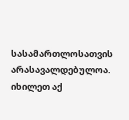სასამართლოსათვის არასავალდებულოა.
იხილეთ აქ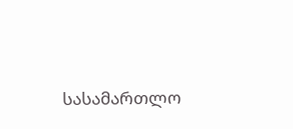სასამართლო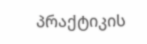პრაქტიკის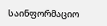საინფორმაციო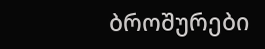ბროშურები